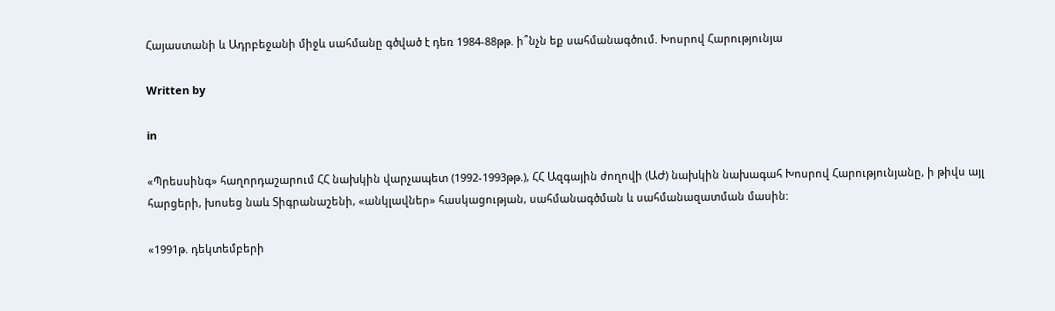Հայաստանի և Ադրբեջանի միջև սահմանը գծված է դեռ 1984-88թթ. ի՞նչն եք սահմանագծում. Խոսրով Հարությունյա

Written by

in

«Պրեսսինգ» հաղորդաշարում ՀՀ նախկին վարչապետ (1992-1993թթ.), ՀՀ Ազգային ժողովի (ԱԺ) նախկին նախագահ Խոսրով Հարությունյանը, ի թիվս այլ հարցերի, խոսեց նաև Տիգրանաշենի, «անկլավներ» հասկացության, սահմանագծման և սահմանազատման մասին:

«1991թ. դեկտեմբերի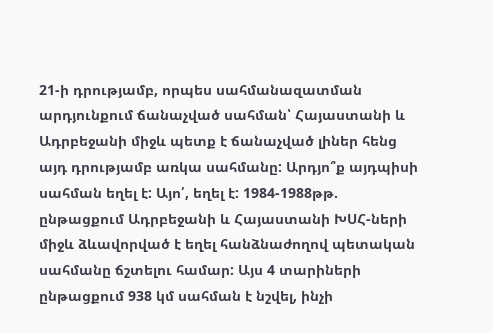21-ի դրությամբ, որպես սահմանազատման արդյունքում ճանաչված սահման՝ Հայաստանի և Ադրբեջանի միջև պետք է ճանաչված լիներ հենց այդ դրությամբ առկա սահմանը: Արդյո՞ք այդպիսի սահման եղել է: Այո՛, եղել է: 1984-1988թթ. ընթացքում Ադրբեջանի և Հայաստանի ԽՍՀ-ների միջև ձևավորված է եղել հանձնաժողով պետական սահմանը ճշտելու համար: Այս 4 տարիների ընթացքում 938 կմ սահման է նշվել, ինչի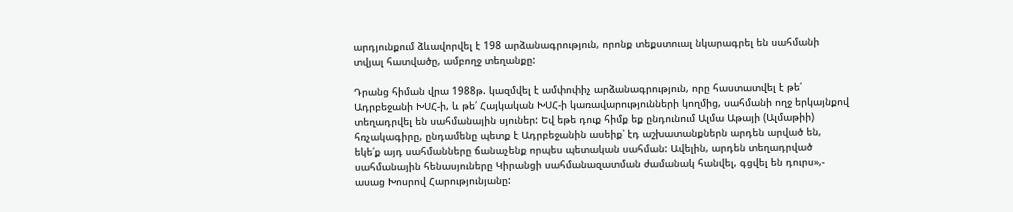արդյունքում ձևավորվել է 198 արձանագրություն, որոնք տեքստուալ նկարագրել են սահմանի տվյալ հատվածը, ամբողջ տեղանքը:

Դրանց հիման վրա 1988թ. կազմվել է ամփոփիչ արձանագրություն, որը հաստատվել է թե՛ Ադրբեջանի ԽՍՀ-ի, և թե՛ Հայկական ԽՍՀ-ի կառավարությունների կողմից, սահմանի ողջ երկայնքով տեղադրվել են սահմանային սյուներ: Եվ եթե դուք հիմք եք ընդունում Ալմա Աթայի (Ալմաթիի) հռչակագիրը, ընդամենը պետք է Ադրբեջանին ասեիք՝ էդ աշխատանքներն արդեն արված են, եկե՛ք այդ սահմանները ճանաչենք որպես պետական սահման: Ավելին, արդեն տեղադրված սահմանային հենասյուները Կիրանցի սահմանազատման ժամանակ հանվել, գցվել են դուրս»,- ասաց Խոսրով Հարությունյանը: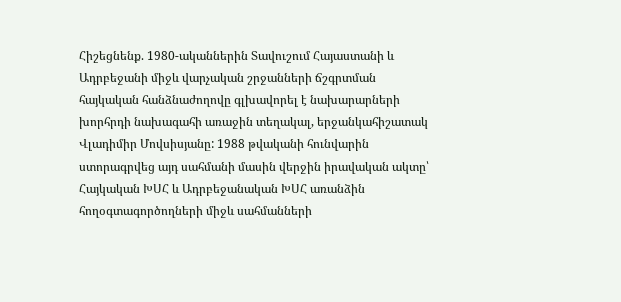Հիշեցնենք. 1980-ականներին Տավուշում Հայաստանի և Ադրբեջանի միջև վարչական շրջանների ճշգրտման հայկական հանձնաժողովը գլխավորել է նախարարների խորհրդի նախագահի առաջին տեղակալ, երջանկահիշատակ Վլադիմիր Մովսիսյանը: 1988 թվականի հունվարին ստորագրվեց այդ սահմանի մասին վերջին իրավական ակտը՝ Հայկական ԽՍՀ և Ադրբեջանական ԽՍՀ առանձին հողօգտագործողների միջև սահմանների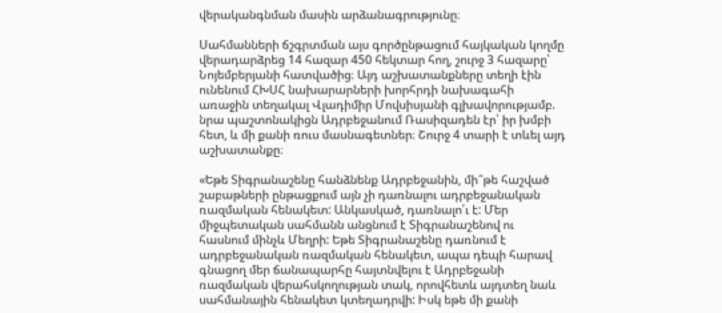վերականգնման մասին արձանագրությունը։

Սահմանների ճշգրտման այս գործընթացում հայկական կողմը վերադարձրեց 14 հազար 450 հեկտար հող, շուրջ 3 հազարը՝ Նոյեմբերյանի հատվածից։ Այդ աշխատանքները տեղի էին ունենում ՀԽՍՀ նախարարների խորհրդի նախագահի առաջին տեղակալ Վլադիմիր Մովսիսյանի գլխավորությամբ. նրա պաշտոնակիցն Ադրբեջանում Ռասիզադեն էր՝ իր խմբի հետ, և մի քանի ռուս մասնագետներ։ Շուրջ 4 տարի է տևել այդ աշխատանքը։

«Եթե Տիգրանաշենը հանձնենք Ադրբեջանին, մի՞թե հաշված շաբաթների ընթացքում այն չի դառնալու ադրբեջանական ռազմական հենակետ: Անկասկած, դառնալո՛ւ է: Մեր միջպետական սահմանն անցնում է Տիգրանաշենով ու հասնում մինչև Մեղրի: Եթե Տիգրանաշենը դառնում է ադրբեջանական ռազմական հենակետ, ապա դեպի հարավ գնացող մեր ճանապարհը հայտնվելու է Ադրբեջանի ռազմական վերահսկողության տակ, որովհետև այդտեղ նաև սահմանային հենակետ կտեղադրվի: Իսկ եթե մի քանի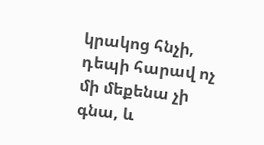կրակոց հնչի, դեպի հարավ ոչ մի մեքենա չի գնա, և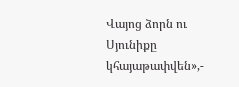Վայոց ձորն ու Սյունիքը կհայաթափվեն»,-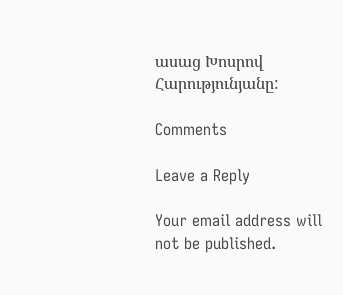ասաց Խոսրով Հարությունյանը:

Comments

Leave a Reply

Your email address will not be published.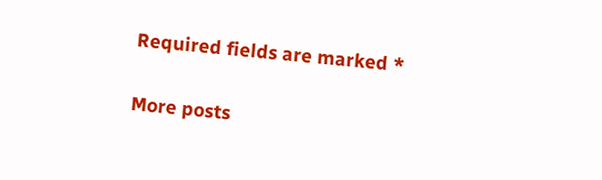Required fields are marked *

More posts